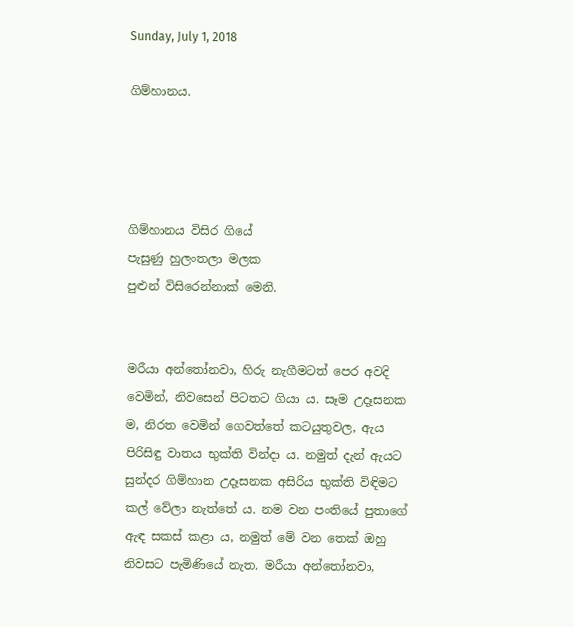Sunday, July 1, 2018

ගිම්හානය.




ගිම්හානය විසිර ගියේ
පැසුණු හුලංතලා මලක
පුළුන් විසිරෙන්නාක් මෙනි.


මරීයා අන්තෝනවා, හිරු නැගීමටත් පෙර අවදි වෙමින්, නිවසෙන් පිටතට ගියා ය. සෑම උදෑසනක ම, නිරත වෙමින් ගෙවත්තේ කටයුතුවල, ඇය පිරිසිඳු වාතය භුක්ති වින්දා ය. නමුත් දැන් ඇයට සුන්දර ගිම්හාන උදෑසනක අසිරිය භුක්ති විඳිමට කල් වේලා නැත්තේ ය. නම වන පංතියේ පුතාගේ ඇඳ සකස් කළා ය, නමුත් මේ වන තෙක් ඔහු නිවසට පැමිණියේ නැත. මරීයා අන්තෝනවා,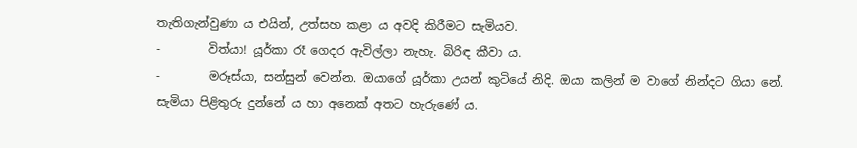තැතිගැන්වුණා ය එයින්, උත්සහ කළා ය අවදි කිරීමට සැමියව.
-        විත්යා! යූර්කා රෑ ගෙදර ඇවිල්ලා නැහැ. බිරිඳ කීවා ය.
-        මරූස්යා, සන්සුන් වෙන්න. ඔයාගේ යූර්කා උයන් කුටියේ නිදි. ඔයා කලින් ම වාගේ නින්දට ගියා නේ. සැමියා පිළිතුරු දුන්නේ ය හා අනෙක් අතට හැරුණේ ය.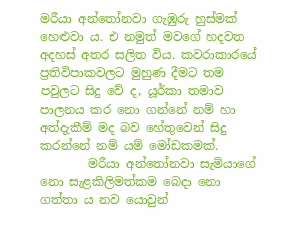මරීයා අන්තෝනවා ගැඹුරු හුස්මක් හෙළුවා ය. එ නමුත් මවගේ හදවත අදහස් අතර සලිත විය. කවරාකාරයේ ප්‍රතිවිපාකවලට මුහුණ දීමට තම පවුලට සිදු වේ ද, යූර්කා තමාව පාලනය කර නො ගන්නේ නම් හා අත්දැකීම් මද බව හේතුවෙන් සිදු කරන්නේ නම් යම් මෝඩකමක්.
        මරීයා අන්තෝනවා සැමියාගේ නො සැළකිලිමත්කම බෙදා නො ගත්තා ය නව යොවුන්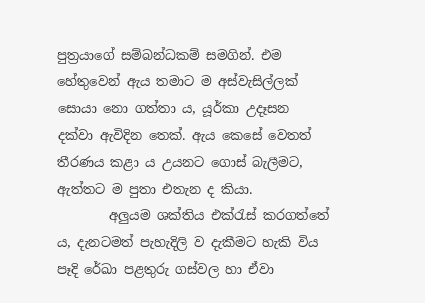පුත්‍රයාගේ සම්බන්ධකම් සමගින්. එම හේතුවෙන් ඇය තමාට ම අස්වැසිල්ලක් සොයා නො ගත්තා ය, යූර්කා උදෑසන දක්වා ඇවිදින තෙක්. ඇය කෙසේ වෙතත් තීරණය කළා ය උයනට ගොස් බැලීමට, ඇත්තට ම පුතා එතැන ද කියා.
        අලුයම ශක්තිය එක්රැස් කරගත්තේ ය, දැනටමත් පැහැදිලි ව දැකීමට හැකි විය පෑදි රේඛා පළතුරු ගස්වල හා ඒවා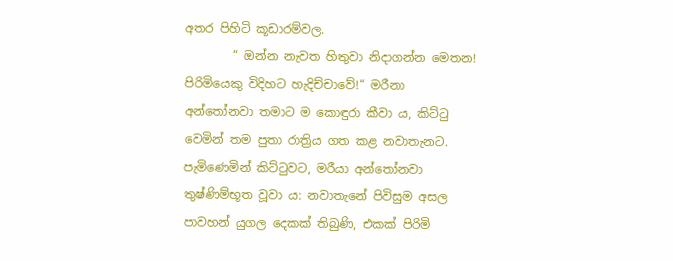අතර පිහිටි කූඩාරම්වල.
        “ ඔන්න නැවත හිතුවා නිදාගන්න මෙතන! පිරිමියෙකු විදිහට හැදිච්චාවේ!“ මරීනා අන්තෝනවා තමාට ම කොඳුරා කීවා ය, කිට්ටු වෙමින් තම පුතා රාත්‍රිය ගත කළ නවාතැනට. පැමිණෙමින් කිට්ටුවට, මරීයා අන්තෝනවා තුෂ්ණිම්භූත වූවා ය: නවාතැනේ පිවිසුම අසල පාවහන් යුගල දෙකක් තිබුණි, එකක් පිරිමි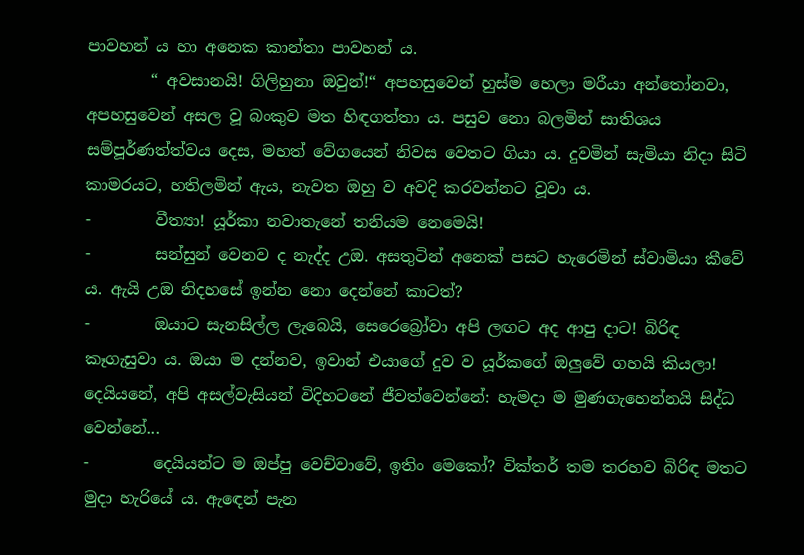පාවහන් ය හා අනෙක කාන්තා පාවහන් ය.
        “ අවසානයි! ගිලිහුනා ඔවුන්!“ අපහසුවෙන් හුස්ම හෙලා මරීයා අන්තෝනවා, අපහසුවෙන් අසල වූ බංකුව මත හිඳගත්තා ය. පසුව නො බලමින් සාතිශය සම්පූර්ණත්ත්වය දෙස, මහත් වේගයෙන් නිවස වෙතට ගියා ය. දුවමින් සැමියා නිදා සිටි කාමරයට, හතිලමින් ඇය, නැවත ඔහු ව අවදි කරවන්නට වූවා ය.
-        වීත්‍යා! යූර්කා නවාතැනේ තනියම නෙමෙයි!
-        සන්සුන් වෙනව ද නැද්ද උඔ. අසතුටින් අනෙක් පසට හැරෙමින් ස්වාමියා කීවේ ය. ඇයි උඔ නිදහසේ ඉන්න නො දෙන්නේ කාටත්?
-        ඔයාට සැනසිල්ල ලැබෙයි, සෙරෙබ්‍රෝවා අපි ලඟට අද ආපු දාට! බිරිඳ කෑගැසුවා ය. ඔයා ම දන්නව, ඉවාන් එයාගේ දුව ව යූර්කගේ ඔලුවේ ගහයි කියලා! දෙයියනේ, අපි අසල්වැසියන් විදිහටනේ ජීවත්වෙන්නේ: හැමදා ම මුණගැහෙන්නයි සිද්ධ වෙන්නේ...
-        දෙයියන්ට ම ඔප්පු වෙච්වාවේ, ඉතිං මෙකෝ? වික්තර් තම තරහව බිරිඳ මතට මුදා හැරියේ ය. ඇඳෙන් පැන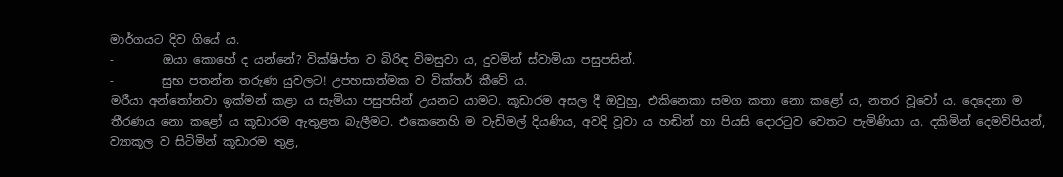මාර්ගයට දිව ගියේ ය.
-        ඔයා කොහේ ද යන්නේ? වික්ෂිප්ත ව බිරිඳ විමසුවා ය, දුවමින් ස්වාමියා පසුපසින්.
-        සුභ පතන්න තරුණ යුවලට! උපහසාත්මක ව වික්තර් කීවේ ය.
මරීයා අන්තෝනවා ඉක්මන් කළා ය සැමියා පසුපසින් උයනට යාමට. කූඩාරම අසල දී ඔවුහු, එකිනෙකා සමග කතා නො කළෝ ය, නතර වූවෝ ය. දෙදෙනා ම තීරණය නො කළෝ ය කූඩාරම ඇතුළත බැලීමට. එකෙනෙහි ම වැඩිමල් දියණිය, අවදි වූවා ය හඬින් හා පියසි දොරටුව වෙතට පැමිණියා ය. දකිමින් දෙමව්පියන්, ව්‍යාකූල ව සිටිමින් කූඩාරම තුළ,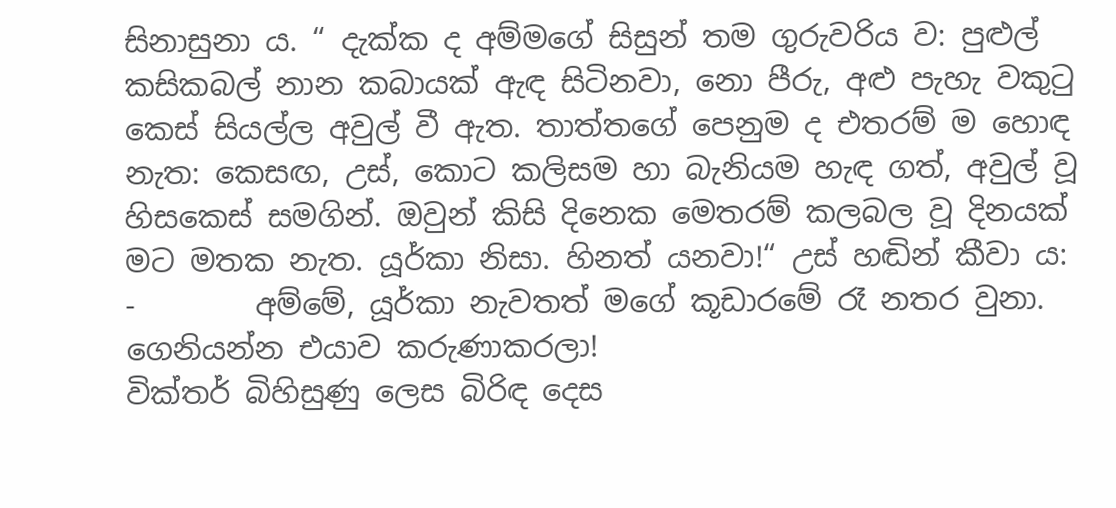සිනාසුනා ය. “ දැක්ක ද අම්මගේ සිසුන් තම ගුරුවරිය ව: පුළුල් කසිකබල් නාන කබායක් ඇඳ සිටිනවා, නො පීරු, අළු පැහැ වකුටු කෙස් සියල්ල අවුල් වී ඇත. තාත්තගේ පෙනුම ද එතරම් ම හොඳ නැත: කෙසඟ, උස්, කොට කලිසම හා බැනියම හැඳ ගත්, අවුල් වූ හිසකෙස් සමගින්. ඔවුන් කිසි දිනෙක මෙතරම් කලබල වූ දිනයක් මට මතක නැත. යූර්කා නිසා. හිනත් යනවා!“ උස් හඬින් කීවා ය:
-        අම්මේ, යූර්කා නැවතත් මගේ කූඩාරමේ රෑ නතර වුනා. ගෙනියන්න එයාව කරුණාකරලා!
වික්තර් බිහිසුණු ලෙස බිරිඳ දෙස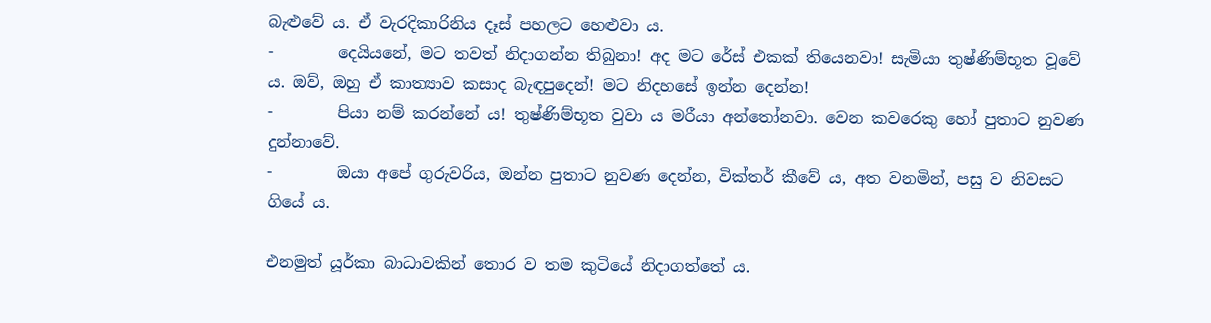බැළුවේ ය. ඒ වැරදිකාරිනිය දෑස් පහලට හෙළුවා ය.
-        දෙයියනේ, මට තවත් නිදාගන්න තිබුනා! අද මට රේස් එකක් තියෙනවා! සැමියා තුෂ්ණිම්භූත වූවේ ය. ඔව්, ඔහු ඒ කාත්‍යාව කසාද බැඳපුදෙන්! මට නිදහසේ ඉන්න දෙන්න!
-        පියා නම් කරන්නේ ය! තුෂ්ණිම්භූත වුවා ය මරීයා අන්තෝනවා. වෙන කවරෙකු හෝ පුතාට නුවණ දුන්නාවේ.
-        ඔයා අපේ ගුරුවරිය, ඔන්න පුතාට නුවණ දෙන්න, වික්තර් කීවේ ය, අත වනමින්, පසු ව නිවසට ගියේ ය.

එනමුත් යූර්කා බාධාවකින් තොර ව තම කුටියේ නිදාගත්තේ ය.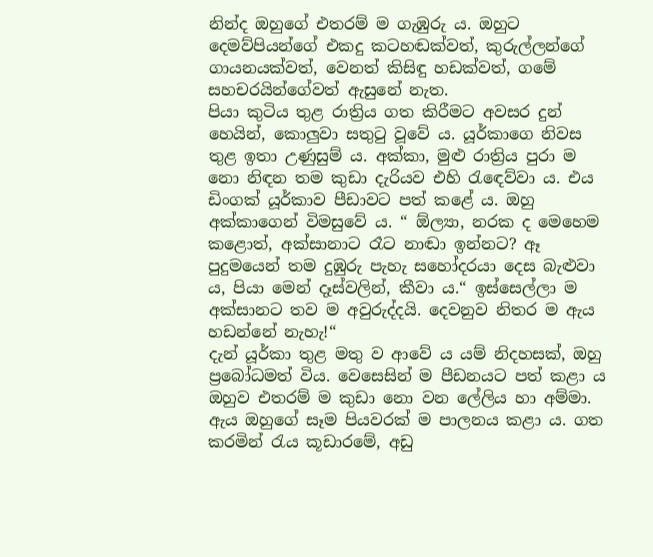නින්ද ඔහුගේ එතරම් ම ගැඹුරු ය. ඔහුට දෙමව්පියන්ගේ එකදු කටහඬක්වත්, කුරුල්ලන්ගේ ගායනයක්වත්, වෙනත් කිසිඳු හඩක්වත්, ගමේ සහචරයින්ගේවත් ඇසුනේ නැත.
පියා කුටිය තුළ රාත්‍රිය ගත කිරීමට අවසර දුන් හෙයින්, කොලුවා සතුටු වූවේ ය. යූර්කාගෙ නිවස තුළ ඉතා උණුසුම් ය. අක්කා, මුළු රාත්‍රිය පුරා ම නො නිඳන තම කුඩා දැරියව එහි රැඳෙව්වා ය. එය ඩිංගක් යූර්කාව පීඩාවට පත් කළේ ය. ඔහු අක්කාගෙන් විමසුවේ ය. “ ඕල්‍යා, නරක ද මෙහෙම කළොත්, අක්සානාට රෑට නාඬා ඉන්නට? ඈ පුදුමයෙන් තම දුඹුරු පැහැ සහෝදරයා දෙස බැළුවා ය, පියා මෙන් දෑස්වලින්, කීවා ය.“ ඉස්සෙල්ලා ම අක්සානට තව ම අවුරුද්දයි. දෙවනුව නිතර ම ඇය හඩන්නේ නැහැ!“
දැන් යූර්කා තුළ මතු ව ආවේ ය යම් නිදහසක්, ඔහු ප්‍රබෝධමත් විය. වෙසෙසින් ම පීඩනයට පත් කළා ය ඔහුව එතරම් ම කුඩා නො වන ලේලිය හා අම්මා. ඇය ඔහුගේ සෑම පියවරක් ම පාලනය කළා ය. ගත කරමින් රැය කූඩාරමේ, අඩු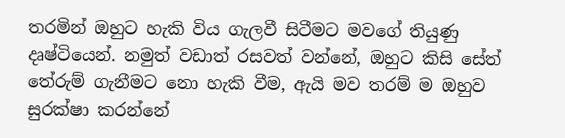තරමින් ඔහුට හැකි විය ගැලවී සිටීමට මවගේ තියුණු දෘෂ්ටියෙන්. නමුත් වඩාත් රසවත් වන්නේ, ඔහුට කිසි සේත් තේරුම් ගැනීමට නො හැකි වීම, ඇයි මව තරම් ම ඔහුව සුරක්ෂා කරන්නේ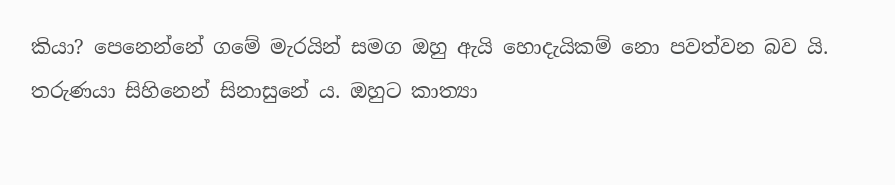කියා? පෙනෙන්නේ ගමේ මැරයින් සමග ඔහු ඇයි හොදැයිකම් නො පවත්වන බව යි.
තරුණයා සිහිනෙන් සිනාසුනේ ය. ඔහුට කාත්‍යා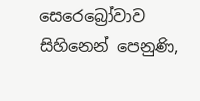සෙරෙබ්‍රෝවාව සිහිනෙන් පෙනුණි,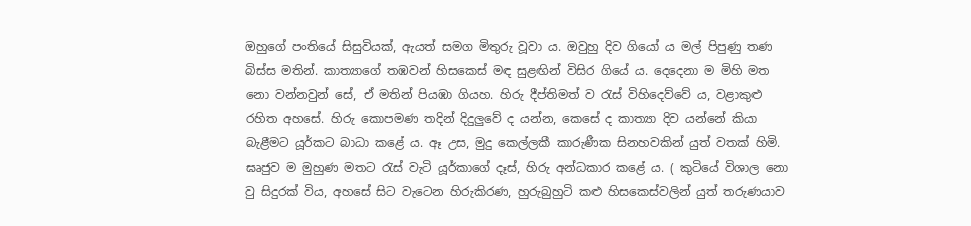ඔහුගේ පංතියේ සිසුවියක්, ඇයත් සමග මිතුරු වූවා ය. ඔවුහු දිව ගියෝ ය මල් පිපුණු තණ බිස්ස මතින්. කාත්‍යාගේ තඹවන් හිසකෙස් මඳ සුළඟින් විසිර ගියේ ය. දෙදෙනා ම මිහි මත නො වන්නවුන් සේ, ඒ මතින් පියඹා ගියහ. හිරු දීප්තිමත් ව රැස් විහිදෙව්වේ ය, වළාකුළු රහිත අහසේ. හිරු කොපමණ තදින් දිදුලුවේ ද යන්න, කෙසේ ද කාත්‍යා දිව යන්නේ කියා බැළීමට යූර්කට බාධා කළේ ය. ඈ උස, මුදු කෙල්ලකී කාරුණීක සිනහවකින් යුත් වතක් හිමි. ඝෘජුව ම මුහුණ මතට රැස් වැටි යූර්කාගේ දෑස්, හිරු අන්ධකාර කළේ ය. ( කුටියේ විශාල නො වු සිදුරක් විය, අහසේ සිට වැටෙන හිරුකිරණ, හුරුබුහුටි කළු හිසකෙස්වලින් යුත් තරුණයාව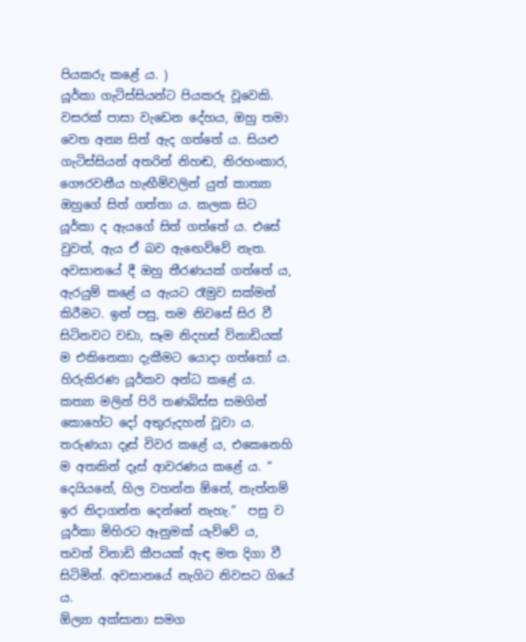පියකරු කළේ ය. )
යූර්කා ගැටිස්සියන්ට පියකරු වූවෙකි. වසරක් පාසා වැඩෙන දේහය, ඔහු තමා වෙත අන්‍ය සිත් ඇද ගත්තේ ය. සියළු ගැටිස්සියන් අතරින් නිහඬ, නිරහංකාර, ගෞරවනීය හැඟීම්වලින් යුත් කාත්‍යා ඔහුගේ සිත් ගත්තා ය. කලක සිට යූර්කා ද ඇයගේ සිත් ගත්තේ ය. එසේ වුවත්, ඇය ඒ බව ඇඟෙව්වේ නැත. අවසානයේ දී ඔහු තීරණයක් ගත්තේ ය, ඇරයුම් කළේ ය ඇයට රෑමුව සක්මන් කිරීමට. ඉන් පසු, තම නිවසේ සිර වී සිටිනවට වඩා, සෑම නිදහස් විනාඩියක් ම එකිනෙකා දැකීමට යොදා ගත්තෝ ය.
හිරුකිරණ යූර්කව අන්ධ කළේ ය. කත්‍යා මලින් පිරි තණබිස්ස සමගින් කොහේට දෝ අතුරුදහන් වූවා ය. තරුණයා දෑස් විවර කළේ ය, එකෙනෙහි ම අතකින් දෑස් ආවරණය කළේ ය. “ දෙයියනේ, හිල වහන්න ඕනේ, නැත්නම් ඉර නිදාගන්න දෙන්නේ නැහැ.“  පසු ව යූර්කා මිහිරට ඈනුමක් යැව්වේ ය, තවත් විනාඩි කීපයක් ඇඳ මත දිගා වී සිටිමින්. අවසානයේ නැගිට නිවසට ගියේ ය.
ඕල්‍යා අක්සානා සමග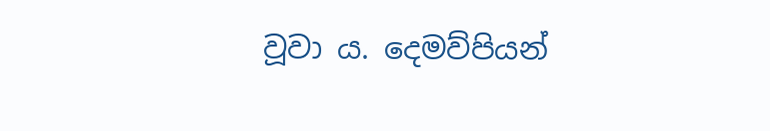වූවා ය. දෙමව්පියන්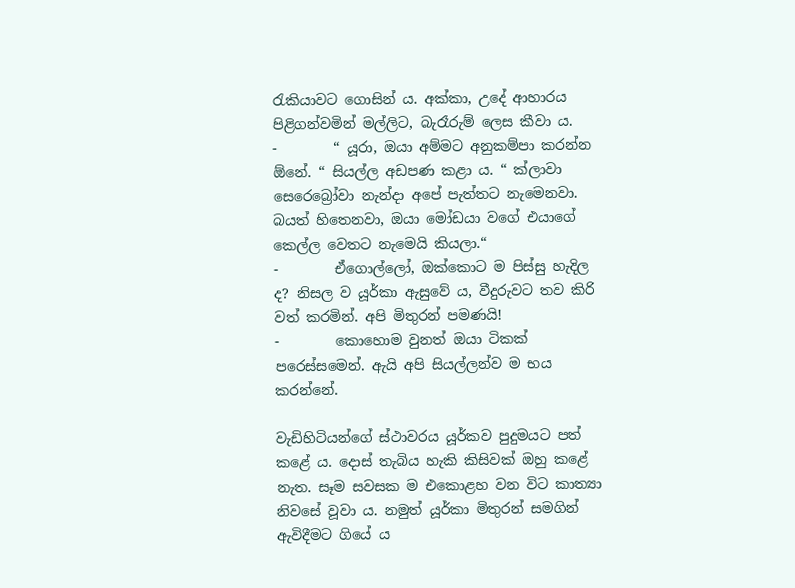රැකියාවට ගොසින් ය. අක්කා, උදේ ආහාරය පිළිගන්වමින් මල්ලිට, බැරෑරුම් ලෙස කීවා ය.
-        “ යූරා, ඔයා අම්මට අනුකම්පා කරන්න ඕනේ. “ සියල්ල අඩපණ කළා ය. “ ක්ලාවා සෙරෙබ්‍රෝවා නැන්දා අපේ පැත්තට නැමෙනවා. බයත් හිතෙනවා, ඔයා මෝඩයා වගේ එයාගේ කෙල්ල වෙතට නැමෙයි කියලා.“
-        ඒගොල්ලෝ, ඔක්කොට ම පිස්සු හැදිල ද? නිසල ව යූර්කා ඇසුවේ ය, වීදුරුවට තව කිරි වත් කරමින්. අපි මිතුරන් පමණයි!
-        කොහොම වුනත් ඔයා ටිකක් පරෙස්සමෙන්. ඇයි අපි සියල්ලන්ව ම භය කරන්නේ.

වැඩිහිටියන්ගේ ස්ථාවරය යූර්කව පුදුමයට පත් කළේ ය. දොස් තැබිය හැකි කිසිවක් ඔහු කළේ නැත. සෑම සවසක ම එකොළහ වන විට කාත්‍යා නිවසේ වූවා ය. නමුත් යූර්කා මිතුරන් සමගින් ඇවිදීමට ගියේ ය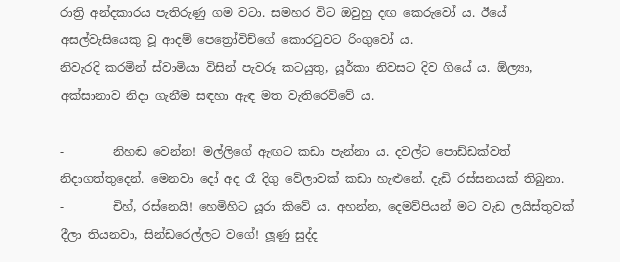රාත්‍රි අන්දකාරය පැතිරුණු ගම වටා. සමහර විට ඔවුහු දඟ කෙරුවෝ ය. ඊයේ අසල්වැසියෙකු වූ ආදම් පෙත්‍රෝවිච්ගේ කොරටුවට රිංගුවෝ ය.
නිවැරදි කරමින් ස්වාමියා විසින් පැවරූ කටයුතු, යූර්කා නිවසට දිව ගියේ ය. ඕල්‍යා, අක්සානාව නිදා ගැනීම සඳහා ඇඳ මත වැතිරෙව්වේ ය.

-        නිහඬ වෙන්න! මල්ලිගේ ඇඟට කඩා පැන්නා ය. දවල්ට පොඩ්ඩක්වත් නිදාගත්තුදෙන්. මෙනවා දෝ අද රෑ දිගු වේලාවක් කඩා හැළුනේ. දැඩි රස්සනයක් තිබුනා.
-        චිහ්, රස්නෙයි! හෙමිහිට යූරා කිවේ ය. අහන්න, දෙමව්පියන් මට වැඩ ලයිස්තුවක් දීලා තියනවා, සින්ඩරෙල්ලට වගේ! ලූණු සුද්ද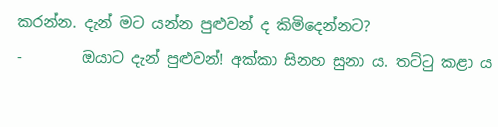කරන්න. දැන් මට යන්න පුළුවන් ද කිමිදෙන්නට?
-        ඔයාට දැන් පුළුවන්! අක්කා සිනහ සුනා ය. තට්ටු කළා ය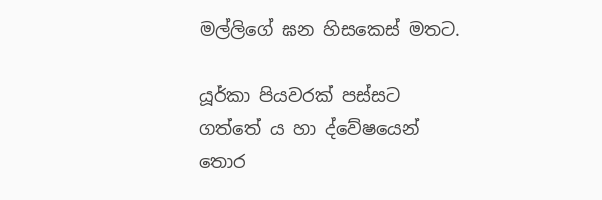මල්ලිගේ ඝන හිසකෙස් මතට.

යූර්කා පියවරක් පස්සට ගත්තේ ය හා ද්වේෂයෙන් තොර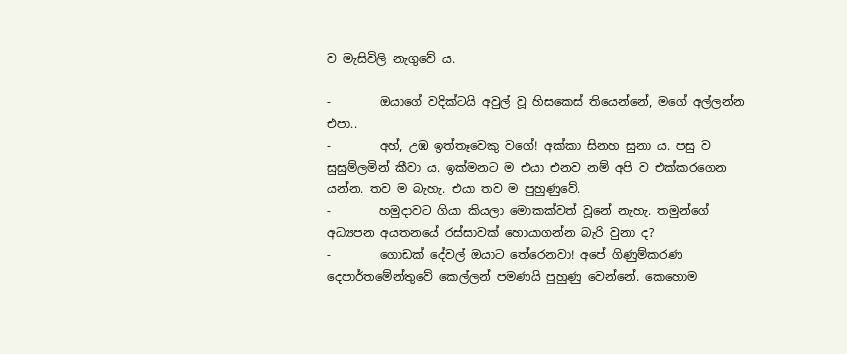ව මැසිවිලි නැගුවේ ය.

-        ඔයාගේ වදික්ටයි අවුල් වූ හිසකෙස් තියෙන්නේ, මගේ අල්ලන්න එපා..
-        අහ්, උඹ ඉත්තෑවෙකු වගේ! අක්කා සිනහ සුනා ය. පසු ව සුසුම්ලමින් කීවා ය. ඉක්මනට ම එයා එනව නම් අපි ව එක්කරගෙන යන්න. තව ම බැහැ. එයා තව ම පුහුණුවේ.
-        හමුදාවට ගියා කියලා මොකක්වත් වූනේ නැහැ. තමුන්ගේ අධ්‍යපන අයතනයේ රස්සාවක් හොයාගන්න බැරි වුනා ද?
-        ගොඩක් දේවල් ඔයාට තේරෙනවා! අපේ ගිණුම්කරණ දෙපාර්තමේන්තුවේ කෙල්ලන් පමණයි පුහුණු වෙන්නේ. කෙහොම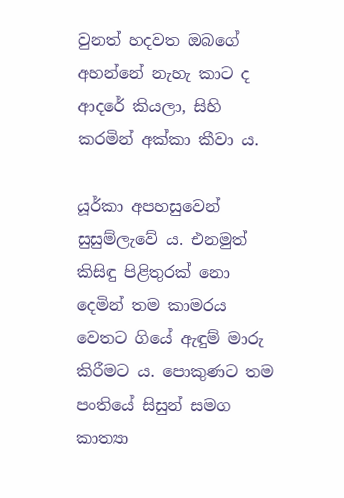වුනත් හදවත ඔබගේ අහන්නේ නැහැ කාට ද ආදරේ කියලා, සිහි කරමින් අක්කා කීවා ය.

යූර්කා අපහසුවෙන් සුසුම්ලැවේ ය. එනමුත් කිසිඳු පිළිතුරක් නො දෙමින් තම කාමරය වෙතට ගියේ ඇඳුම් මාරු කිරීමට ය. පොකුණට තම පංතියේ සිසුන් සමග කාත්‍යා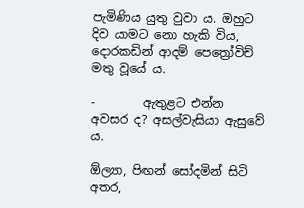පැමිණිය යුතු වුවා ය. ඔහුට දිව යාමට නො හැකි විය, දොරකඩින් ආදම් පෙත්‍රෝවිච් මතු වූයේ ය.

-        ඇතුළට එන්න අවසර ද? අසල්වැසියා ඇසුවේ ය.

ඕල්‍යා, පිඟන් සෝදමින් සිටි අතර,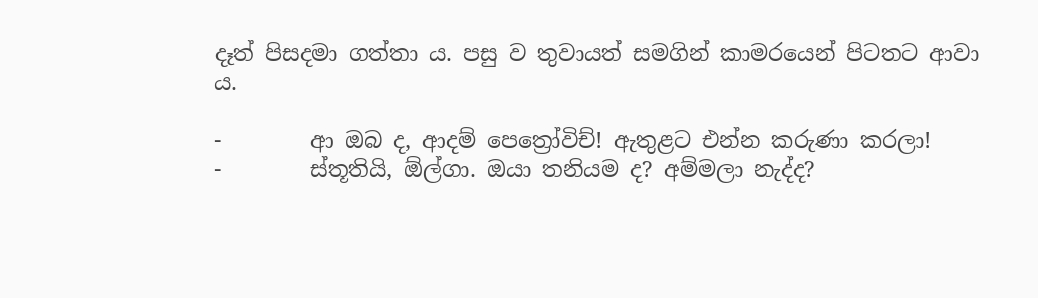දෑත් පිසදමා ගත්තා ය. පසු ව තුවායත් සමගින් කාමරයෙන් පිටතට ආවා ය.

-        ආ ඔබ ද, ආදම් පෙත්‍රෝවිච්! ඇතුළට එන්න කරුණා කරලා!
-        ස්තූතියි, ඕල්ගා. ඔයා තනියම ද? අම්මලා නැද්ද?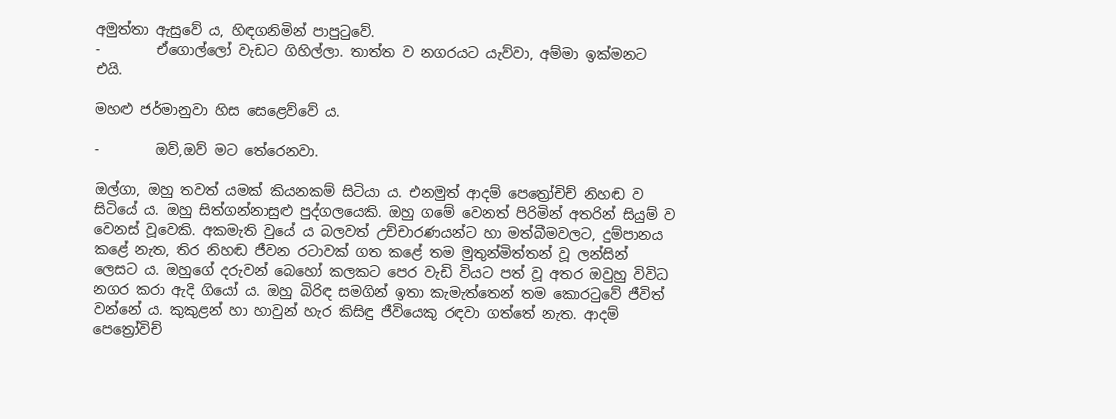අමුත්තා ඇසුවේ ය, හිඳගනිමින් පාපුටුවේ.
-        ඒගොල්ලෝ වැඩට ගිහිල්ලා. තාත්ත ව නගරයට යැව්වා, අම්මා ඉක්මනට එයි.

මහළු ජර්මානුවා හිස සෙළෙව්වේ ය.

-        ඔව්,ඔව් මට තේරෙනවා.

ඔල්ගා, ඔහු තවත් යමක් කියනකම් සිටියා ය. එනමුත් ආදම් පෙත්‍රෝචිච් නිහඬ ව සිටියේ ය. ඔහු සිත්ගන්නාසුළු පුද්ගලයෙකි. ඔහු ගමේ වෙනත් පිරිමින් අතරින් සියුම් ව වෙනස් වූවෙකි. අකමැති වුයේ ය බලවත් උච්චාරණයන්ට හා මත්බීමවලට, දුම්පානය කළේ නැත, තිර නිහඬ ජීවන රටාවක් ගත කළේ තම මුතුන්මිත්තන් වූ ලන්සින් ලෙසට ය. ඔහුගේ දරුවන් බෙහෝ කලකට පෙර වැඩි වියට පත් වූ අතර ඔවුහු විවිධ නගර කරා ඇදි ගියෝ ය. ඔහු බිරිඳ සමගින් ඉතා කැමැත්තෙන් තම කොරටුවේ ජීවිත් වන්නේ ය. කුකුළන් හා හාවුන් හැර කිසිඳු ජීවියෙකු රඳවා ගත්තේ නැත. ආදම් පෙත්‍රෝවිච්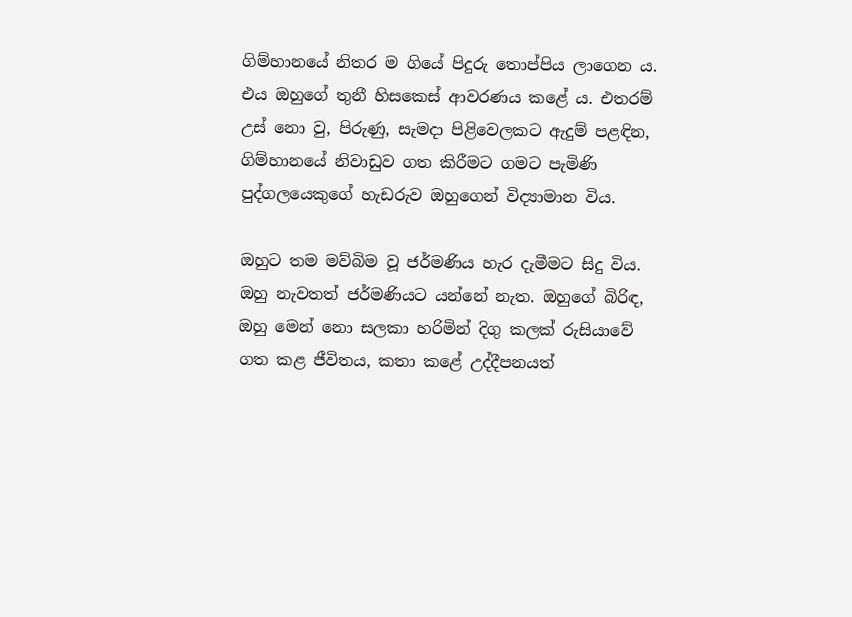ගිම්හානයේ නිතර ම ගියේ පිදුරු තොප්පිය ලාගෙන ය. එය ඔහුගේ තුනී හිසකෙස් ආවරණය කළේ ය. එතරම් උස් නො වු, පිරුණු, සැමදා පිළිවෙලකට ඇදුම් පළඳින, ගිම්හානයේ නිවාඩුව ගත කිරීමට ගමට පැමිණි පුද්ගලයෙකුගේ හැඩරුව ඔහුගෙන් විද්‍යාමාන විය.

ඔහුට තම මව්බිම වූ ජර්මණිය හැර දැමීමට සිදු විය. ඔහු නැවතත් ජර්මණියට යන්නේ නැත. ඔහුගේ බිරිඳ, ඔහු මෙන් නො සලකා හරිමින් දිගු කලක් රුසියාවේ ගත කළ ජීවිතය, කතා කළේ උද්දීපනයත්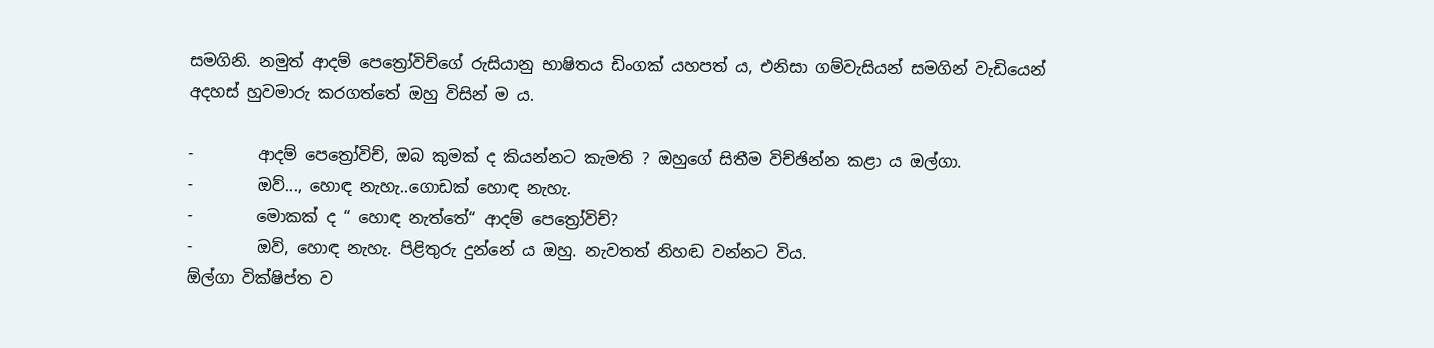සමගිනි. නමුත් ආදම් පෙත්‍රෝවිච්ගේ රුසියානු භාෂිතය ඩිංගක් යහපත් ය, එනිසා ගම්වැසියන් සමගින් වැඩියෙන් අදහස් හුවමාරු කරගත්තේ ඔහු විසින් ම ය.

-        ආදම් පෙත්‍රෝවිච්, ඔබ කුමක් ද කියන්නට කැමති ? ඔහුගේ සිතීම විච්ඡින්න කළා ය ඔල්ගා.
-        ඔව්..., හොඳ නැහැ..ගොඩක් හොඳ නැහැ.
-        මොකක් ද “ හොඳ නැත්තේ“ ආදම් පෙත්‍රෝවිච්?
-        ඔව්, හොඳ නැහැ. පිළිතුරු දුන්නේ ය ඔහු. නැවතත් නිහඬ වන්නට විය.
ඕල්ගා වික්ෂිප්ත ව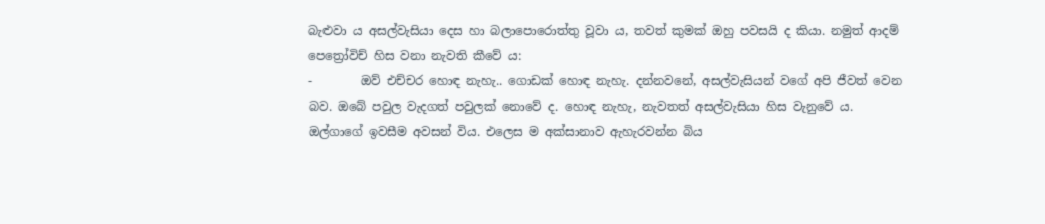බැළුවා ය අසල්වැසියා දෙස හා බලාපොරොත්තු වූවා ය, තවත් කුමක් ඔහු පවසයි ද කියා. නමුත් ආදම් පෙත්‍රෝවිච් හිස වනා නැවති කීවේ ය:
-        ඔව් එච්චර හොඳ නැහැ.. ගොඩක් හොඳ නැහැ. දන්නවනේ, අසල්වැසියන් වගේ අපි ජීවත් වෙන බව. ඔබේ පවුල වැදගත් පවුලක් නොවේ ද. හොඳ නැහැ, නැවතත් අසල්වැසියා හිස වැනුවේ ය.
ඔල්ගාගේ ඉවසීම අවසන් විය. එලෙස ම අක්සානාව ඇහැරවන්න බිය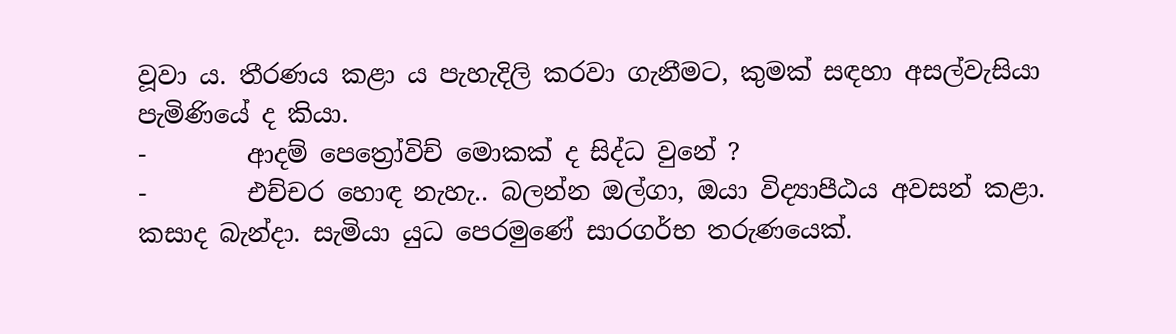වූවා ය. තීරණය කළා ය පැහැදිලි කරවා ගැනීමට, කුමක් සඳහා අසල්වැසියා පැමිණියේ ද කියා.
-        ආදම් පෙත්‍රෝවිච් මොකක් ද සිද්ධ වුනේ ?
-        එච්චර හොඳ නැහැ.. බලන්න ඔල්ගා, ඔයා විද්‍යාපීඨය අවසන් කළා. කසාද බැන්දා. සැමියා යුධ පෙරමුණේ සාරගර්භ තරුණයෙක්.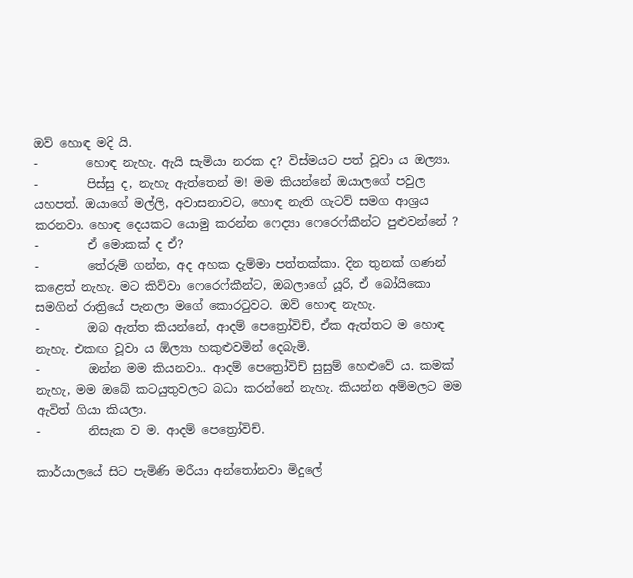ඔව් හොඳ මදි යි.
-        හොඳ නැහැ. ඇයි සැමියා නරක ද? විස්මයට පත් වූවා ය ඔල්‍යා.
-        පිස්සු ද, නැහැ ඇත්තෙන් ම! මම කියන්නේ ඔයාලගේ පවුල යහපත්. ඔයාගේ මල්ලි, අවාසනාවට, හොඳ නැති ගැටව් සමග ආශ්‍රය කරනවා. හොඳ දෙයකට යොමු කරන්න ෆෙද්‍යා ෆෙරෙෆ්කීන්ට පුළුවන්නේ ?
-        ඒ මොකක් ද ඒ?
-        තේරුම් ගන්න, අද අහක දැම්මා පත්තක්කා. දින තුනක් ගණන් කළෙත් නැහැ. මට කිව්වා ෆෙරෙෆ්කීන්ට, ඔබලාගේ යූරි, ඒ බෝයිකො සමගින් රාත්‍රියේ පැනලා මගේ කොරටුවට. ඔව් හොඳ නැහැ.
-        ඔබ ඇත්ත කියන්නේ, ආදම් පෙත්‍රෝවිච්, ඒක ඇත්තට ම හොඳ නැහැ. එකඟ වූවා ය ඕල්‍යා හකුළුවමින් දෙබැමි.
-        ඔන්න මම කියනවා.. ආදම් පෙත්‍රෝවිච් සුසුම් හෙළුවේ ය. කමක් නැහැ, මම ඔබේ කටයුතුවලට බධා කරන්නේ නැහැ. කියන්න අම්මලට මම ඇවිත් ගියා කියලා.
-        නිසැක ව ම. ආදම් පෙත්‍රෝවිච්.

කාර්යාලයේ සිට පැමිණි මරීයා අන්තෝනවා මිදුලේ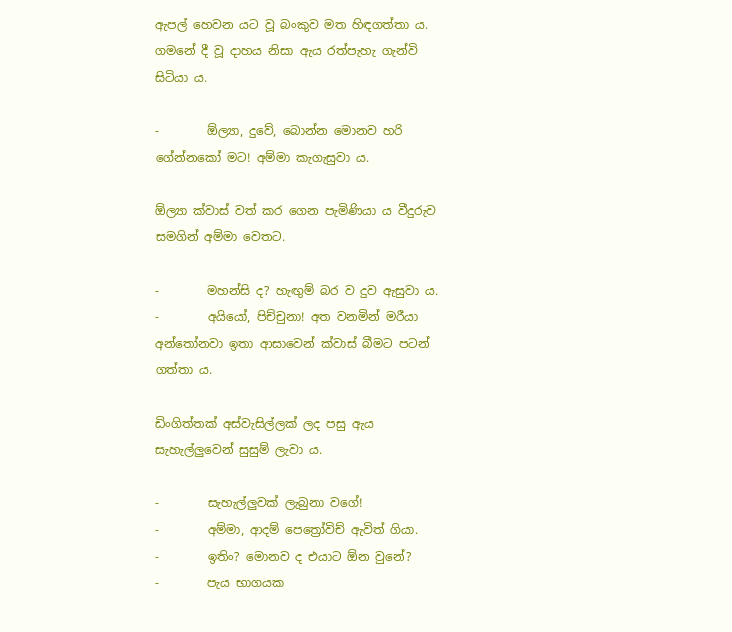ඇපල් හෙවන යට වූ බංකුව මත හිඳගත්තා ය. ගමනේ දී වූ දාහය නිසා ඇය රත්පැහැ ගැන්වි සිටියා ය.

-        ඕල්‍යා, දුවේ, බොන්න මොනව හරි ගේන්නකෝ මට! අම්මා කැගැසුවා ය.

ඕල්‍යා ක්වාස් වත් කර ගෙන පැමිණියා ය වීදුරුව සමගින් අම්මා වෙතට.

-        මහන්සි ද? හැඟුම් බර ව දුව ඇසුවා ය.
-        අයියෝ, පිච්චුනා! අත වනමින් මරීයා අන්තෝනවා ඉතා ආසාවෙන් ක්වාස් බීමට පටන් ගත්තා ය.

ඩිංගිත්තක් අස්වැසිල්ලක් ලද පසු ඇය සැහැල්ලුවෙන් සුසුම් ලැවා ය.

-        සැහැල්ලුවක් ලැබුනා වගේ!
-        අම්මා, ආදම් පෙත්‍රෝවිච් ඇවිත් ගියා.
-        ඉතිං? මොනව ද එයාට ඕන වුනේ?
-        පැය භාගයක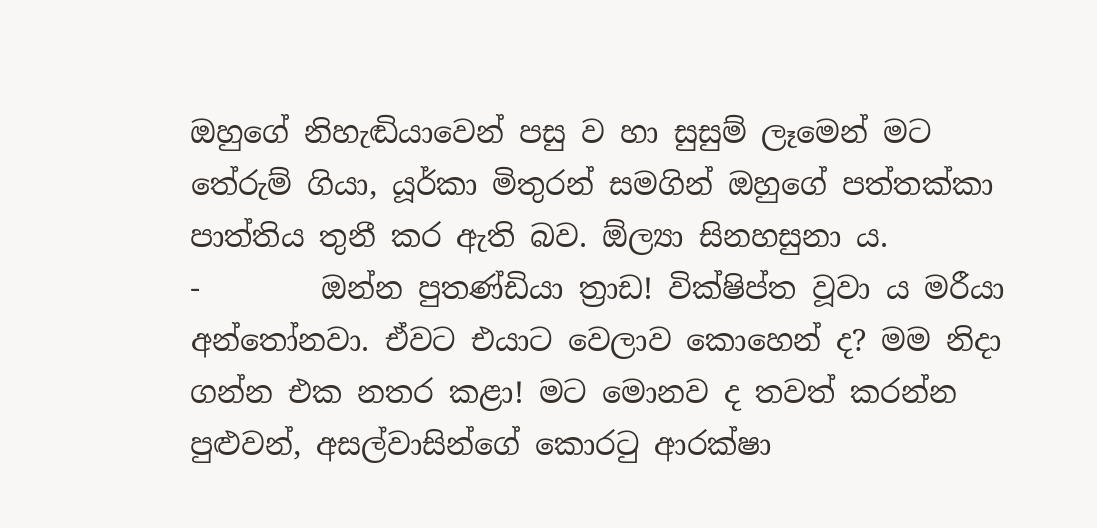ඔහුගේ නිහැඬියාවෙන් පසු ව හා සුසුම් ලෑමෙන් මට තේරුම් ගියා, යූර්කා මිතුරන් සමගින් ඔහුගේ පත්තක්කා පාත්තිය තුනී කර ඇති බව. ඕල්‍යා සිනහසුනා ය.
-        ඔන්න පුතණ්ඩියා ත්‍රාඩ! වික්ෂිප්ත වූවා ය මරීයා අන්තෝනවා. ඒවට එයාට වෙලාව කොහෙන් ද? මම නිදා ගන්න එක නතර කළා! මට මොනව ද තවත් කරන්න පුළුවන්, අසල්වාසින්ගේ කොරටු ආරක්ෂා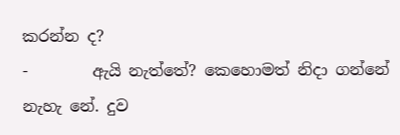කරන්න ද?
-        ඇයි නැත්තේ? කෙහොමත් නිදා ගන්නේ නැහැ නේ. දුව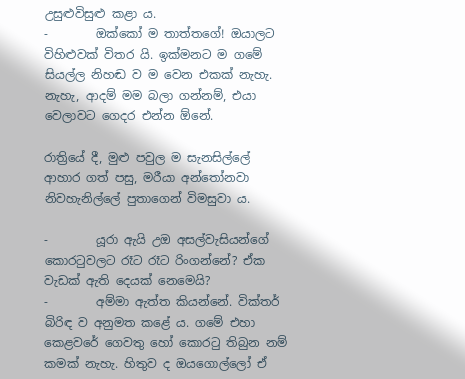උසුළුවිසුළු කළා ය.
-        ඔක්කෝ ම තාත්තගේ! ඔයාලට විහිළුවක් විතර යි. ඉක්මනට ම ගමේ සියල්ල නිහඬ ව ම වෙන එකක් නැහැ. නැහැ, ආදම් මම බලා ගන්නම්, එයා වෙලාවට ගෙදර එන්න ඕනේ.

රාත්‍රියේ දී, මුළු පවුල ම සැනසිල්ලේ ආහාර ගත් පසු, මරීයා අන්තෝනවා නිවහැනිල්ලේ පුතාගෙන් විමසුවා ය.

-        යූරා ඇයි උඔ අසල්වැසියන්ගේ කොරටුවලට රෑට රෑට රිංගන්නේ? ඒක වැඩක් ඇති දෙයක් නෙමෙයි?
-        අම්මා ඇත්ත කියන්නේ. වික්තර් බිරිඳ ව අනුමත කළේ ය. ගමේ එහා කෙළවරේ ගෙවතු හෝ කොරටු තිබුන නම් කමක් නැහැ. හිතුව ද ඔයගොල්ලෝ ඒ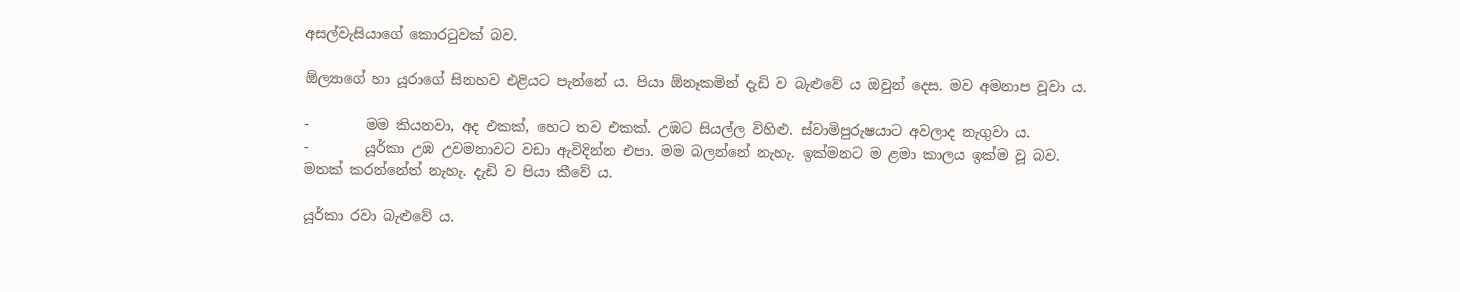අසල්වැසියාගේ කොරටුවක් බව.

ඕල්‍යාගේ හා යූරාගේ සිනහව එළියට පැන්නේ ය. පියා ඕනෑකමින් දැඩි ව බැළුවේ ය ඔවුන් දෙස. මව අමනාප වූවා ය.

-        මම කියනවා, අද එකක්, හෙට තව එකක්. උඹට සියල්ල විහිළු. ස්වාමිපුරුෂයාට අවලාද නැගුවා ය.
-        යූර්කා උඹ උවමනාවට වඩා ඇවිදින්න එපා. මම බලන්නේ නැහැ. ඉක්මනට ම ළමා කාලය ඉක්ම වූ බව. මතක් කරන්නේත් නැහැ. දැඩි ව පියා කීවේ ය.

යූර්කා රවා බැළුවේ ය.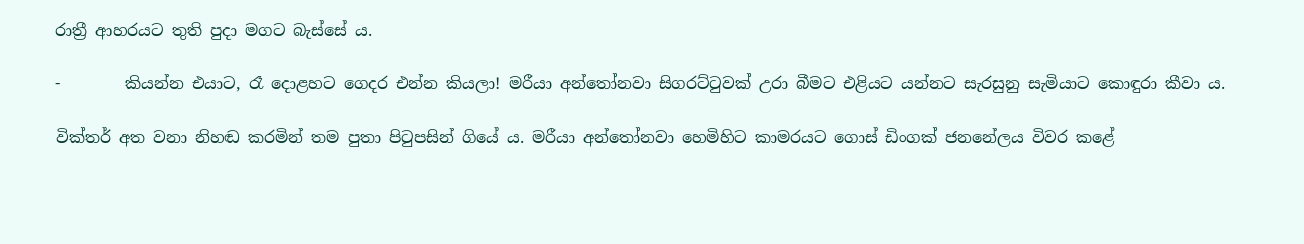රාත්‍රී ආහරයට තුති පුදා මගට බැස්සේ ය.

-        කියන්න එයාට, රෑ දොළහට ගෙදර එන්න කියලා! මරීයා අන්තෝනවා සිගරට්ටුවක් උරා බීමට එළියට යන්නට සැරසුනු සැමියාට කොඳුරා කීවා ය.

වික්තර් අත වනා නිහඬ කරමින් තම පුතා පිටුපසින් ගියේ ය. මරීයා අන්තෝනවා හෙමිහිට කාමරයට ගොස් ඩිංගක් ජනනේලය විවර කළේ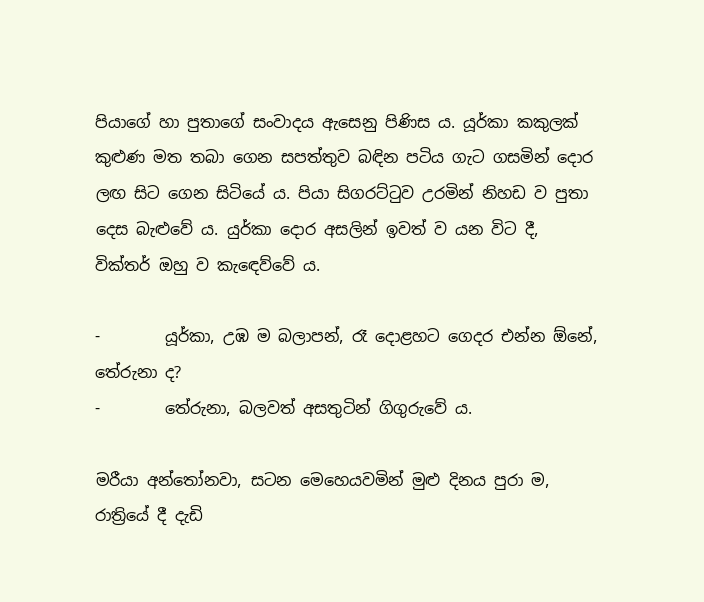පියාගේ හා පුතාගේ සංවාදය ඇසෙනු පිණිස ය. යූර්කා කකුලක් කුළුණ මත තබා ගෙන සපත්තුව බඳින පටිය ගැට ගසමින් දොර ලඟ සිට ගෙන සිටියේ ය. පියා සිගරට්ටුව උරමින් නිහඩ ව පුතා දෙස බැළුවේ ය. යුර්කා දොර අසලින් ඉවත් ව යන විට දී, වික්තර් ඔහු ව කැඳෙව්වේ ය.

-        යූර්කා, උඹ ම බලාපන්, රෑ දොළහට ගෙදර එන්න ඕනේ, තේරුනා ද?
-        තේරුනා, බලවත් අසතුටින් ගිගුරුවේ ය.

මරීයා අන්තෝනවා, සටන මෙහෙයවමින් මුළු දිනය පුරා ම, රාත්‍රියේ දී දැඩි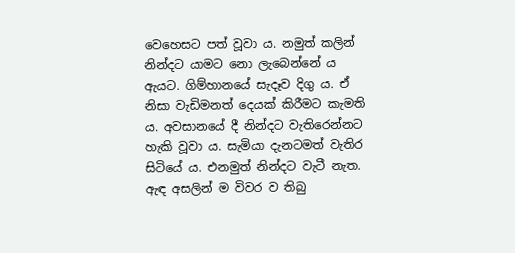වෙහෙසට පත් වූවා ය. නමුත් කලින් නින්දට යාමට නො ලැබෙන්නේ ය ඇයට. ගිම්හානයේ සැදෑව දිගු ය. ඒ නිසා වැඩිමනත් දෙයක් කිරීමට කැමති ය. අවසානයේ දී නින්දට වැතිරෙන්නට හැකි වූවා ය. සැමියා දැනටමත් වැතිර සිටියේ ය. එනමුත් නින්දට වැටී නැත. ඇඳ අසලින් ම විවර ව තිබු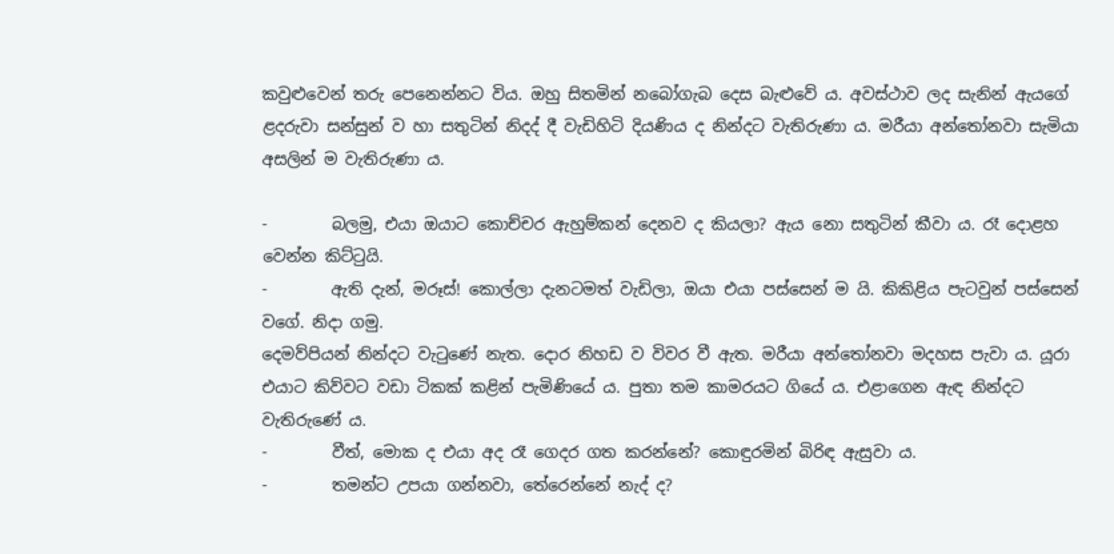කවුළුවෙන් තරු පෙනෙන්නට විය. ඔහු සිතමින් නබෝගැබ දෙස බැළුවේ ය. අවස්ථාව ලද සැනින් ඇයගේ ළදරුවා සන්සුන් ව හා සතුටින් නිදද් දී වැඩිහිටි දියණිය ද නින්දට වැතිරුණා ය. මරීයා අන්තෝනවා සැමියා අසලින් ම වැතිරුණා ය.

-        බලමු, එයා ඔයාට කොච්චර ඇහුම්කන් දෙනව ද කියලා? ඇය නො සතුටින් කීවා ය. රෑ දොළහ වෙන්න කිට්ටුයි.
-        ඇති දැන්, මරූස්! කොල්ලා දැනටමත් වැඩිලා, ඔයා එයා පස්සෙන් ම යි. කිකිළිය පැටවුන් පස්සෙන් වගේ. නිදා ගමු.
දෙමව්පියන් නින්දට වැටුණේ නැත. දොර නිහඩ ව විවර වී ඇත. මරීයා අන්තෝනවා මදහස පැවා ය. යූරා එයාට කිව්වට වඩා ටිකක් කළින් පැමිණියේ ය. පුතා තම කාමරයට ගියේ ය. එළාගෙන ඇඳ නින්දට වැතිරුණේ ය.
-        වීත්, මොක ද එයා අද රෑ ගෙදර ගත කරන්නේ? කොඳුරමින් බිරිඳ ඇසුවා ය.
-        තමන්ට උපයා ගන්නවා, තේරෙන්නේ නැද් ද?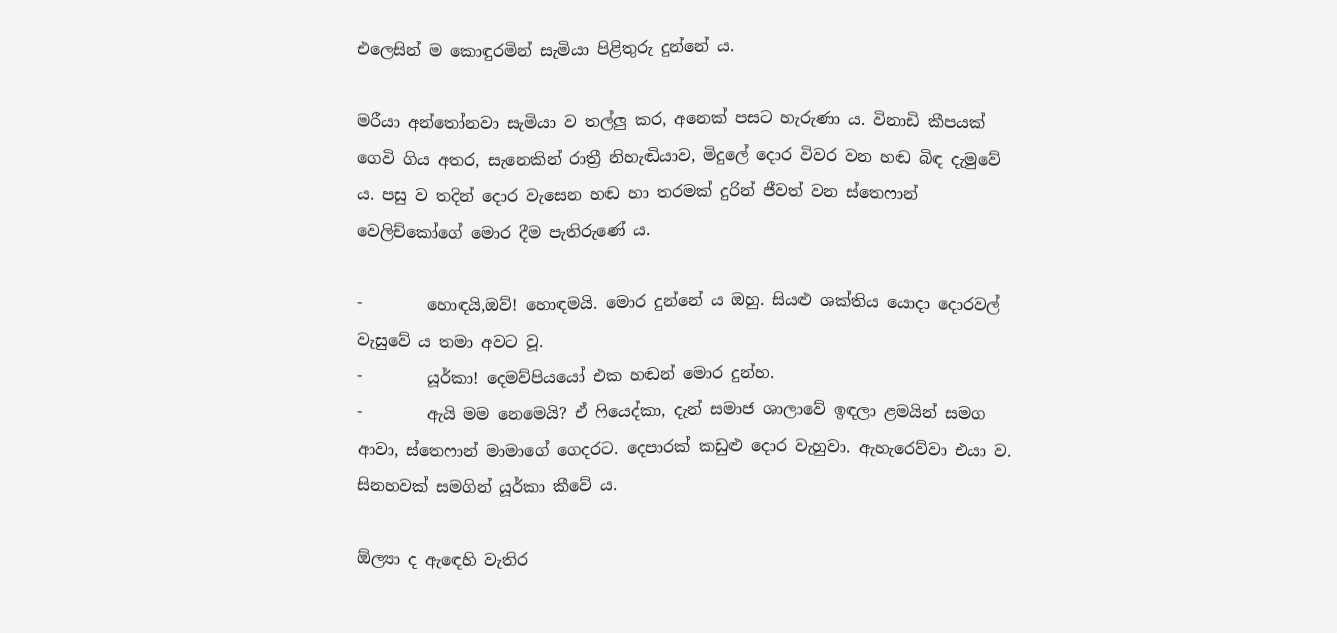එලෙසින් ම කොඳුරමින් සැමියා පිළිතුරු දුන්නේ ය.

මරීයා අන්තෝනවා සැමියා ව තල්ලු කර, අනෙක් පසට හැරුණා ය. විනාඩි කීපයක් ගෙවි ගිය අතර, සැනෙකින් රාත්‍රී නිහැඬියාව, මිදුලේ දොර විවර වන හඬ බිඳ දැමුවේ ය. පසු ව තදින් දොර වැසෙන හඬ හා තරමක් දුරින් ජීවත් වන ස්තෙෆාන් වෙලිච්කෝගේ මොර දීම පැතිරුණේ ය.

-        හොඳයි,ඔව්! හොඳමයි. මොර දුන්නේ ය ඔහු. සියළු ශක්තිය යොදා දොරවල් වැසුවේ ය තමා අවට වූ.
-        යූර්කා! දෙමව්පියයෝ එක හඬන් මොර දුන්හ.
-        ඇයි මම නෙමෙයි? ඒ ෆියෙද්කා, දැන් සමාජ ශාලාවේ ඉඳලා ළමයින් සමග ආවා, ස්තෙෆාන් මාමාගේ ගෙදරට. දෙපාරක් කඩුළු දොර වැහුවා. ඇහැරෙව්වා එයා ව. සිනහවක් සමගින් යූර්කා කීවේ ය.

ඕල්‍යා ද ඇඳෙහි වැතිර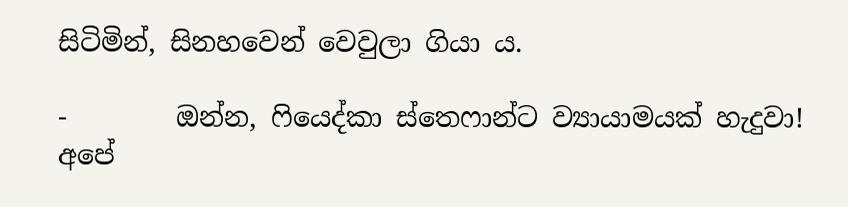සිටිමින්, සිනහවෙන් වෙවුලා ගියා ය.

-        ඔන්න, ෆියෙද්කා ස්තෙෆාන්ට ව්‍යායාමයක් හැදුවා! අපේ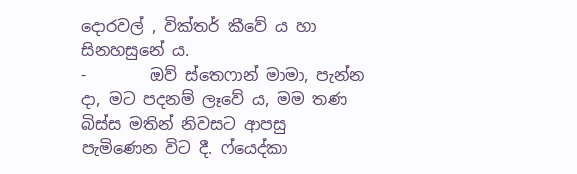දොරවල් , වික්තර් කීවේ ය හා සිනහසුනේ ය.
-        ඔව් ස්තෙෆාන් මාමා, පැන්න දා, මට පදනම් ලෑවේ ය, මම තණ බිස්ස මතින් නිවසට ආපසු පැමිණෙන විට දී. ෆ්යෙද්කා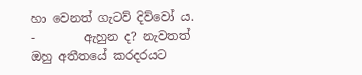හා වෙනත් ගැටව් දිව්වෝ ය.
-        ඇහුන ද? නැවතත් ඔහු අතීතයේ කරදරයට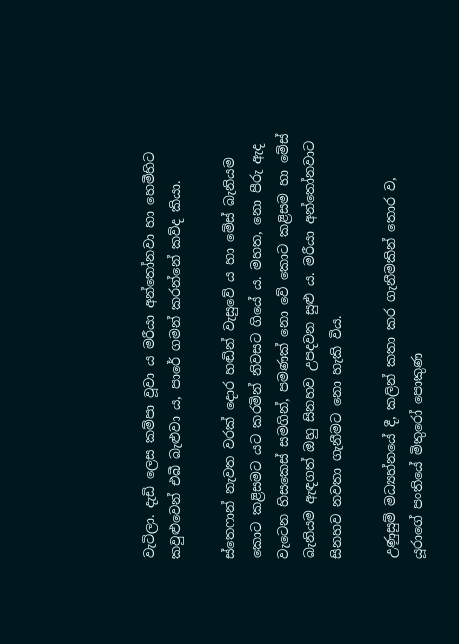වැටිලා. දැඩි ලෙස කම්පා වූවා ය මරීයා අන්තෝනවා හා හෙමීහිට කවුළුවෙන් එබී බැළුවා ය, පාරේ ගමන් කරන්නේ කව්ද කියා.

ස්තෙෆාන් නැවත වරක් දොර හඬින් වැසුවේ ය හා මේස් බැනියම කොට කළිසමට යට කරමින් නිවසට ගියේ ය. මහත, නො පීරු ඇද වැටෙන හිසකෙස් සමගින්, පමණක් නො වේ කොට කළිසම හා මේස් බැනියම ඇඳගත් ඔහු සිනහව උපදවන සුළු ය. මරීයා අන්තෝනවාට සිනහව නවතා ගැනීමට නො හැකි විය.

උණුසුම් මධ්‍යහ්නයේ දී, කලින් කතා කර ගැනීමකින් තොර ව, යූරාගේ පංතියේ මිතුරෝ පොකුණ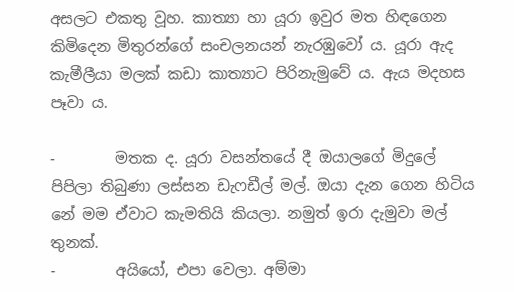අසලට එකතු වූහ. කාත්‍යා හා යූරා ඉවුර මත හිඳගෙන කිමිදෙන මිතුරන්ගේ සංචලනයන් නැරඹුවෝ ය. යූරා ඇද කැමීලීයා මලක් කඩා කාත්‍යාට පිරිනැමුවේ ය. ඇය මදහස පෑවා ය.

-        මතක ද. යූරා වසන්තයේ දී ඔයාලගේ මිදුලේ පිපිලා තිබුණා ලස්සන ඩැෆඩීල් මල්. ඔයා දැන ගෙන හිටිය නේ මම ඒවාට කැමතියි කියලා. නමුත් ඉරා දැමුවා මල් තුනක්.
-        අයියෝ, එපා වෙලා. අම්මා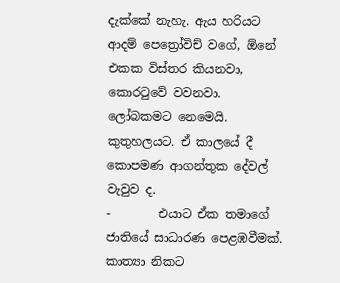දැක්කේ නැහැ. ඇය හරියට ආදම් පෙත්‍රෝවිච් වගේ, ඕනේ එකක විස්තර කියනවා, කොරටුවේ වවනවා. ලෝබකමට නෙමෙයි. කුතුහලයට. ඒ කාලයේ දී කොපමණ ආගන්තුක දේවල් වැවුව ද.
-        එයාට ඒක තමාගේ ජාතියේ සාධාරණ පෙළඹවීමක්. කාත්‍යා නිකට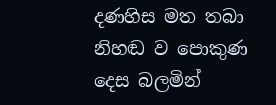දණහිස මත තබා නිහඬ ව පොකුණ දෙස බලමින්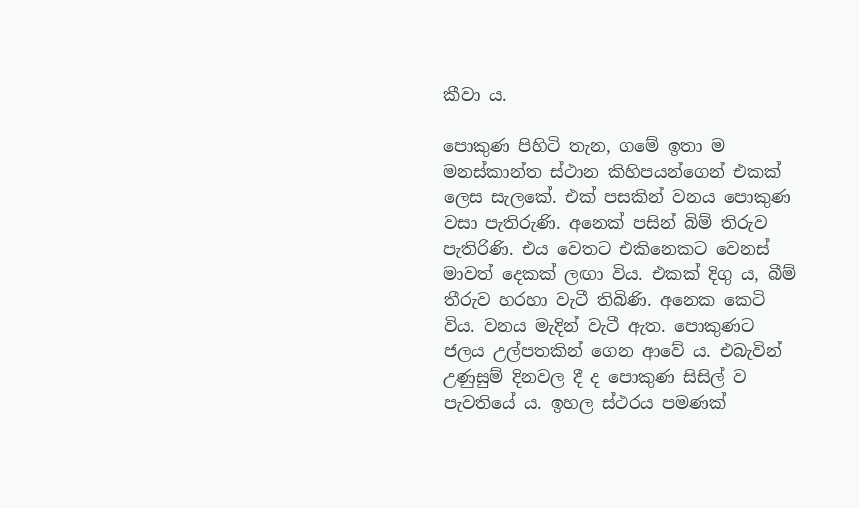කීවා ය.

පොකුණ පිහිටි තැන, ගමේ ඉතා ම මනස්කාන්ත ස්ථාන කිහිපයන්ගෙන් එකක් ලෙස සැලකේ. එක් පසකින් වනය පොකුණ වසා පැතිරුණි. අනෙක් පසින් බිම් තිරුව පැතිරිණි. එය වෙතට එකිනෙකට වෙනස් මාවත් දෙකක් ලඟා විය. එකක් දිගු ය, බීම් තීරුව හරහා වැටී තිබිණි. අනෙක කෙටි විය. වනය මැදින් වැටී ඇත. පොකුණට ජලය උල්පතකින් ගෙන ආවේ ය. එබැවින් උණුසුම් දිනවල දී ද පොකුණ සිසිල් ව පැවතියේ ය. ඉහල ස්ථරය පමණක්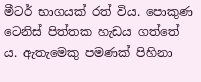මීටර් භාගයක් රත් විය. පොකුණ ටෙනිස් පිත්තක හැඩය ගත්තේ ය. ඇතැමෙකු පමණක් පිහිනා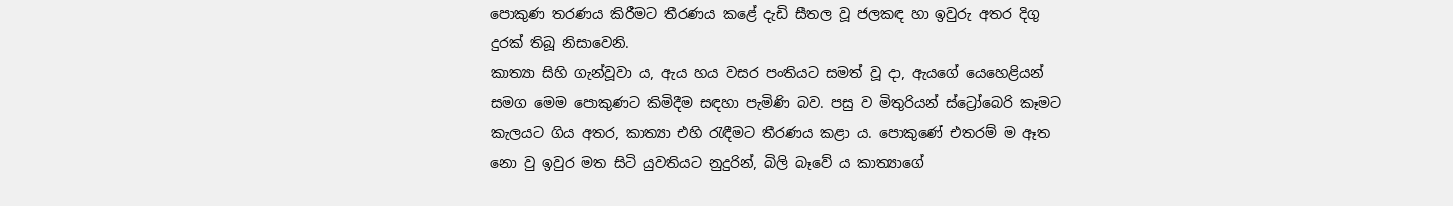පොකුණ තරණය කිරීමට තීරණය කළේ දැඩි සීතල වූ ජලකඳ හා ඉවුරු අතර දිගු දුරක් තිබූ නිසාවෙනි.
කාත්‍යා සිහි ගැන්වූවා ය, ඇය හය වසර පංතියට සමත් වූ දා, ඇයගේ යෙහෙළියන් සමග මෙම පොකුණට කිමිදීම සඳහා පැමිණි බව. පසු ව මිතුරියන් ස්ට්‍රෝබෙරි කෑමට කැලයට ගිය අතර, කාත්‍යා එහි රැඳීමට තීරණය කළා ය. පොකුණේ එතරම් ම ඈත නො වු ඉවුර මත සිටි යුවතියට නුදුරින්, බිලි බෑවේ ය කාත්‍යාගේ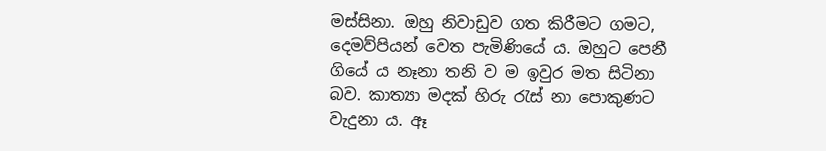මස්සිනා. ඔහු නිවාඩුව ගත කිරීමට ගමට, දෙමව්පියන් වෙත පැමිණියේ ය. ඔහුට පෙනී ගියේ ය නෑනා තනි ව ම ඉවුර මත සිටිනා බව. කාත්‍යා මදක් හිරු රැස් නා පොකුණට වැදුනා ය. ඈ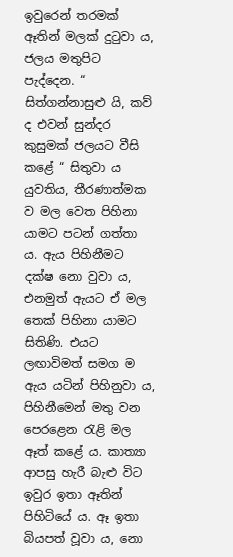ඉවුරෙන් තරමක් ඈතින් මලක් දුටුවා ය, ජලය මතුපිට පැද්දෙන. “ සිත්ගන්නාසුළු යි, කව් ද එවන් සුන්දර කුසුමක් ජලයට වීසි කළේ “ සිතුවා ය යුවතිය, තීරණාත්මක ව මල වෙත පිහිනා යාමට පටන් ගත්තා ය. ඇය පිහිනීමට දක්ෂ නො වුවා ය, එනමුත් ඇයට ඒ මල තෙක් පිහිනා යාමට සිතිණි. එයට ලඟාවිමත් සමග ම ඇය යටින් පිහිනුවා ය, පිහිනීමෙන් මතු වන පෙරළෙන රැළි මල ඈත් කළේ ය. කාත්‍යා ආපසු හැරී බැළු විට ඉවුර ඉතා ඈතින් පිහිටියේ ය. ඈ ඉතා බියපත් වූවා ය, නො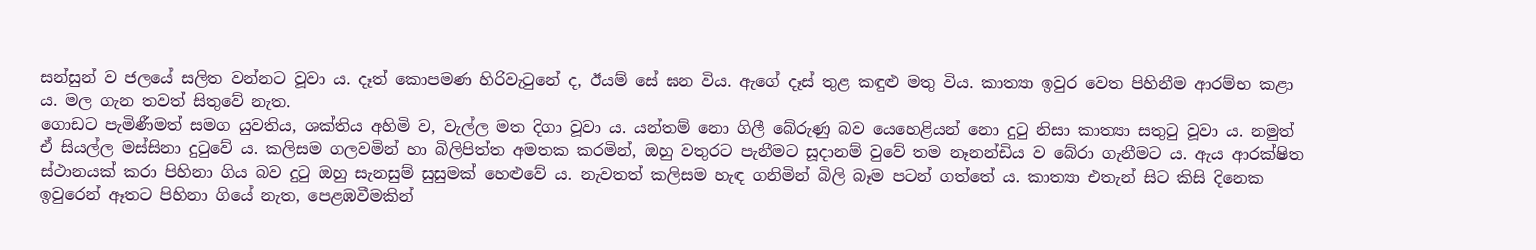සන්සුන් ව ජලයේ සලිත වන්නට වූවා ය. දෑත් කොපමණ හිරිවැටුනේ ද, ඊයම් සේ ඝන විය. ඇගේ දෑස් තුළ කඳුළු මතු විය. කාත්‍යා ඉවුර වෙත පිහිනීම ආරම්භ කළා ය. මල ගැන තවත් සිතුවේ නැත.
ගොඩට පැමිණීමත් සමග යුවතිය, ශක්තිය අහිමි ව, වැල්ල මත දිගා වූවා ය. යන්තම් නො ගිලී බේරුණු බව යෙහෙළියන් නො දුටු නිසා කාත්‍යා සතුටු වූවා ය. නමුත් ඒ සියල්ල මස්සිනා දුටුවේ ය. කලිසම ගලවමින් හා බිලිපිත්ත අමතක කරමින්, ඔහු වතුරට පැනීමට සූදානම් වුවේ තම නෑනන්ඩිය ව බේරා ගැනීමට ය. ඇය ආරක්ෂිත ස්ථානයක් කරා පිහිනා ගිය බව දුටු ඔහු සැනසුම් සුසුමක් හෙළුවේ ය. නැවතත් කලිසම හැඳ ගනිමින් බිලි බෑම පටන් ගත්තේ ය. කාත්‍යා එතැන් සිට කිසි දිනෙක ඉවුරෙන් ඈතට පිහිනා ගියේ නැත, පෙළඹවීමකින්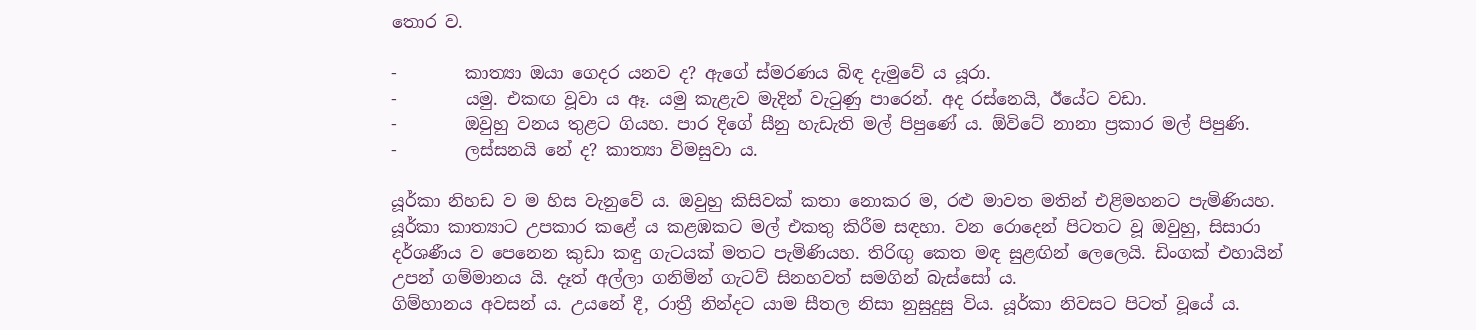තොර ව.

-        කාත්‍යා ඔයා ගෙදර යනව ද? ඇගේ ස්මරණය බිඳ දැමුවේ ය යූරා.
-        යමු. එකඟ වූවා ය ඈ. යමු කැළැව මැදින් වැටුණු පාරෙන්. අද රස්නෙයි, ඊයේට වඩා.
-        ඔවුහු වනය තුළට ගියහ. පාර දිගේ සීනු හැඩැති මල් පිපුණේ ය. ඕවිටේ නානා ප්‍රකාර මල් පිපුණි.
-        ලස්සනයි නේ ද? කාත්‍යා විමසුවා ය.

යූර්කා නිහඩ ව ම හිස වැනුවේ ය. ඔවුහු කිසිවක් කතා නොකර ම, රළු මාවත මතින් එළිමහනට පැමිණියහ. යූර්කා කාත්‍යාට උපකාර කළේ ය කළඹකට මල් එකතු කිරීම සඳහා. වන රොදෙන් පිටතට වූ ඔවුහු, සිසාරා දර්ශණීය ව පෙනෙන කුඩා කඳු ගැටයක් මතට පැමිණියහ. තිරිඟු කෙත මඳ සුළඟින් ලෙලෙයි. ඩිංගක් එහායින් උපන් ගම්මානය යි. දෑත් අල්ලා ගනිමින් ගැටව් සිනහවත් සමගින් බැස්සෝ ය.
ගිම්හානය අවසන් ය. උයනේ දී, රාත්‍රී නින්දට යාම සීතල නිසා නුසුදුසු විය. යූර්කා නිවසට පිටත් වූයේ ය.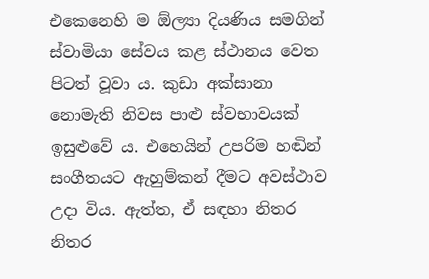එකෙනෙහි ම ඕල්‍යා දියණිය සමගින් ස්වාමියා සේවය කළ ස්ථානය වෙත පිටත් වූවා ය. කුඩා අක්සානා නොමැති නිවස පාළු ස්වභාවයක් ඉසුළුවේ ය. එහෙයින් උපරිම හඬින් සංගීතයට ඇහුම්කන් දීමට අවස්ථාව උදා විය. ඇත්ත, ඒ සඳහා නිතර නිතර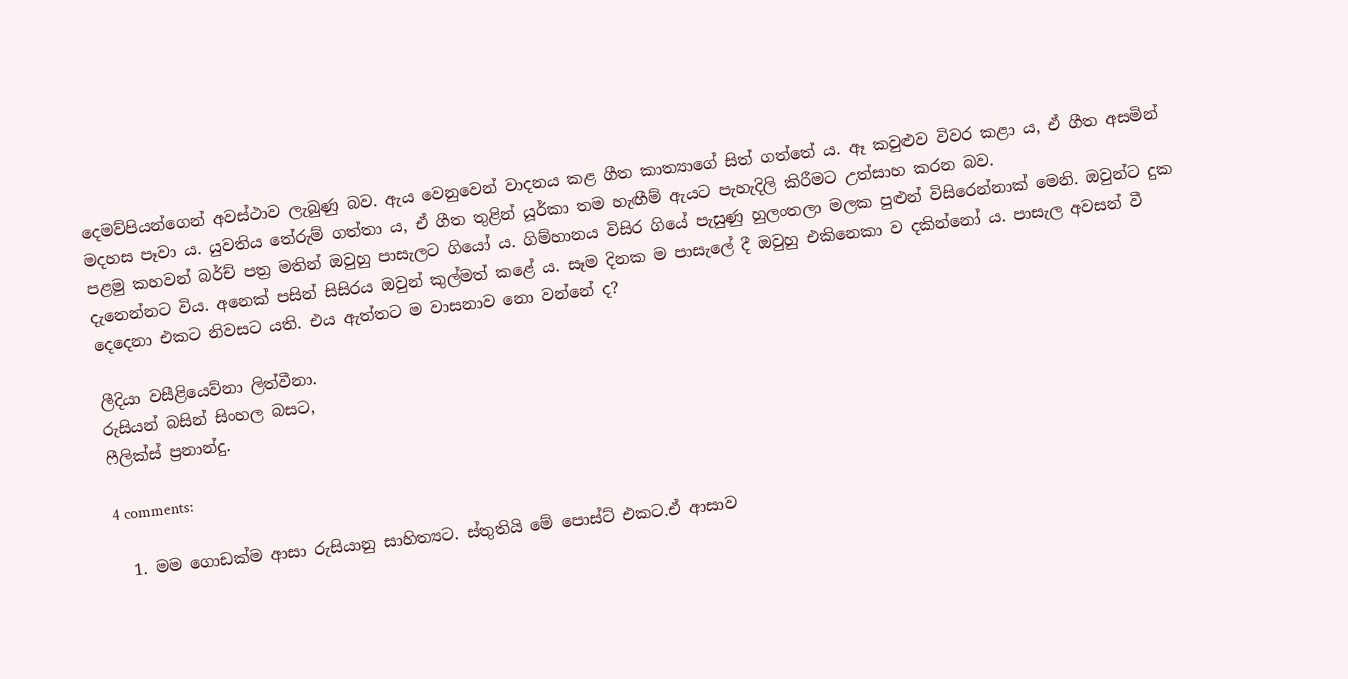දෙමව්පියන්ගෙන් අවස්ථාව ලැබුණු බව. ඇය වෙනුවෙන් වාදනය කළ ගීත කාත්‍යාගේ සිත් ගත්තේ ය. ඈ කවුළුව විවර කළා ය, ඒ ගීත අසමින් මදහස පෑවා ය. යුවතිය තේරුම් ගත්තා ය, ඒ ගීත තුළින් යූර්කා තම හැඟීම් ඇයට පැහැදිලි කිරීමට උත්සාහ කරන බව.
පළමු කහවන් බර්ච් පත්‍ර මතින් ඔවුහු පාසැලට ගියෝ ය. ගිම්හානය විසිර ගියේ පැසුණු හුලංතලා මලක පුළුන් විසිරෙන්නාක් මෙනි. ඔවුන්ට දුක දැනෙන්නට විය. අනෙක් පසින් සිසිරය ඔවුන් කුල්මත් කළේ ය. සෑම දිනක ම පාසැලේ දී ඔවුහු එකිනෙකා ව දකින්නෝ ය. පාසැල අවසන් වී දෙදෙනා එකට නිවසට යති. එය ඇත්තට ම වාසනාව නො වන්නේ ද?

ලීදියා වසීළියෙව්නා ලිත්වීනා.
රුසියන් බසින් සිංහල බසට,
ෆීලික්ස් ප්‍රනාන්දු.

4 comments:

  1. මම ගොඩක්ම ආසා රුසියානු සාහිත්‍යට. ස්තුතියි මේ පොස්ට් එකට.ඒ ආසාව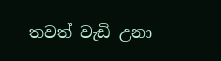තවත් වැඩි උනා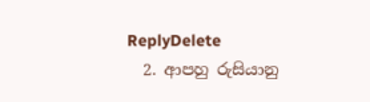ReplyDelete
  2. ආපහු රුසියානු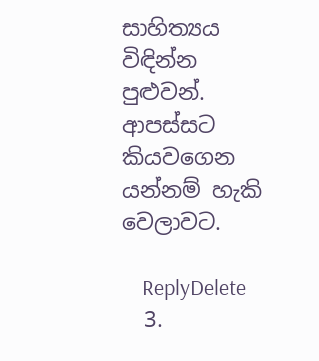සාහිත්‍යය විඳින්න පුළුවන්. ආපස්සට කියවගෙන යන්නම් හැකි වෙලාවට.

    ReplyDelete
  3.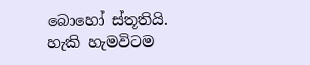බොහෝ ස්තූතියි. හැකි හැමවිටම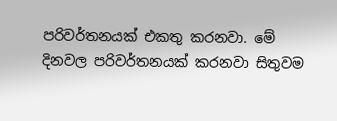පරිවර්තනයක් එකතු කරනවා. මේ දිනවල පරිවර්තනයක් කරනවා සිතුවම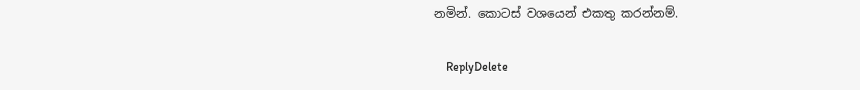නමින්. කොටස් වශයෙන් එකතු කරන්නම්.

    ReplyDelete